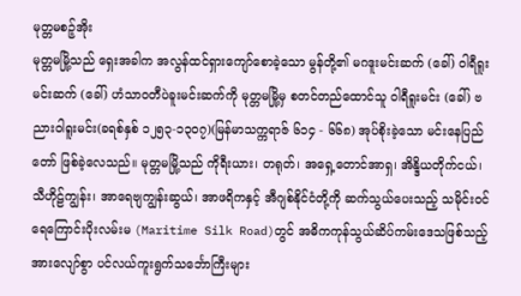မုတ္တမစဉ့်အိုး
မုတ္တမမြို့သည် ရှေးအခါက အလွန်ထင်ရှားကျော်စောခဲ့သော မွန်တို့၏ မဂဒူးမင်းဆက် (ခေါ်) ဝါရီရူးမင်းဆက် (ခေါ်) ဟံသာဝတီပဲခူးမင်းဆက်ကို မုတ္တမမြို့မှ စတင်တည်ထောင်သူ ဝါရီရူးမင်း (ခေါ်) ဗညားဝါရူးမင်း(ခရစ်နှစ် ၁၂၅၃-၁၃၀၇)(မြန်မာသက္ကရာဇ် ၆၁၄ - ၆၆၈) အုပ်စိုးခဲ့သော မင်းနေပြည်တော် ဖြစ်ခဲ့လေသည်။ မုတ္တမမြို့သည် ကိုရီးယား၊ တရုတ်၊ အရှေ့တောင်အာရှ၊ အိန္ဒိယတိုက်ငယ်၊ သီဟိုဠ်ကျွန်း၊ အာရေဗျကျွန်းဆွယ်၊ အာဖရိကနှင့် အီဂျစ်နိုင်ငံတို့ကို ဆက်သွယ်ပေးသည့် သမိုင်းဝင် ရေကြောင်းပိုးလမ်းမ (Maritime Silk Road)တွင် အဓိကကုန်သွယ်ဆိပ်ကမ်းဒေသဖြစ်သည့်အားလျော်စွာ ပင်လယ်ကူးရွက်သင်္ဘောကြီးများ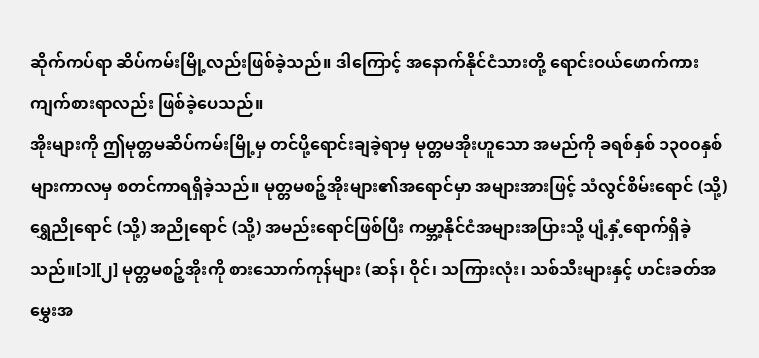ဆိုက်ကပ်ရာ ဆိပ်ကမ်းမြို့လည်းဖြစ်ခဲ့သည်။ ဒါကြောင့် အနောက်နိုင်ငံသားတို့ ရောင်းဝယ်ဖောက်ကား ကျက်စားရာလည်း ဖြစ်ခဲ့ပေသည်။
အိုးများကို ဤမုတ္တမဆိပ်ကမ်းမြို့မှ တင်ပို့ရောင်းချခဲ့ရာမှ မုတ္တမအိုးဟူသော အမည်ကို ခရစ်နှစ် ၁၃၀၀နှစ်များကာလမှ စတင်ကာရရှိခဲ့သည်။ မုတ္တမစဉ့်အိုးများ၏အရောင်မှာ အများအားဖြင့် သံလွင်စိမ်းရောင် (သို့) ရွှေညိုရောင် (သို့) အညိုရောင် (သို့) အမည်းရောင်ဖြစ်ပြီး ကမ္ဘာ့နိုင်ငံအများအပြားသို့ ပျံ့နှံ့ရောက်ရှိခဲ့သည်။[၁][၂] မုတ္တမစဉ့်အိုးကို စားသောက်ကုန်များ (ဆန်၊ ဝိုင်၊ သကြားလုံး၊ သစ်သီးများနှင့် ဟင်းခတ်အမွှေးအ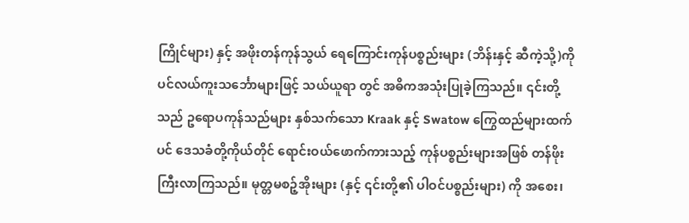ကြိုင်များ) နှင့် အဖိုးတန်ကုန်သွယ် ရေကြောင်းကုန်ပစ္စည်းများ (ဘိန်းနှင့် ဆီကဲ့သို့)ကို ပင်လယ်ကူးသင်္ဘောများဖြင့် သယ်ယူရာ တွင် အဓိကအသုံးပြုခဲ့ကြသည်။ ၎င်းတို့သည် ဥရောပကုန်သည်များ နှစ်သက်သော Kraak နှင့် Swatow ကြွေထည်များထက်ပင် ဒေသခံတို့ကိုယ်တိုင် ရောင်းဝယ်ဖောက်ကားသည့် ကုန်ပစ္စည်းများအဖြစ် တန်ဖိုးကြီးလာကြသည်။ မုတ္တမစဉ့်အိုးများ (နှင့် ၎င်းတို့၏ ပါဝင်ပစ္စည်းများ) ကို အစေး၊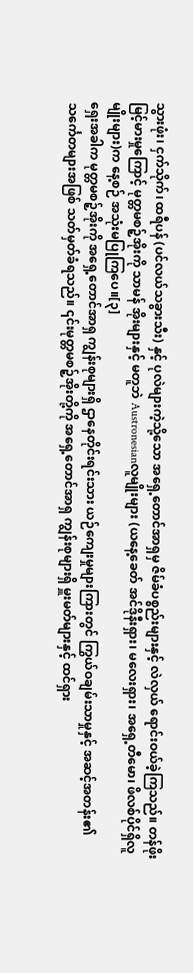သွားဖုံး၊ ငှက်သိုက်၊ ထရီပန် (ပင်လယ်သခွားသီး) နှင့် ပုလဲများကဲ့သို့သော အရှေ့တောင်အာရှမှ ဇိမ်ခံပစ္စည်းများနှင့် လဲလှယ် ရောင်းဝယ်ခဲ့ကြသည်။ တန်ဖိုးမြင့်မားမှုကြောင့် မုတ္တမစဉ့်အိုးကို သာမန် အိုးများနှင့် မတူဘဲ Austronesianလူမျိုးများ (ယနေ့ခေတ် အင်ဒိုနီးရှား၊ မလေးရှား၊ အရှေ့တီမော၊ ဖိလစ်ပိုင်ရှိလူမျိုးများ)က နေ့စဉ် အသုံးမပြုကြပေ။[၃]
ရှေးအခါက မုတ္တမစဉ့်အိုးကို အရှေ့တောင်အာရှ ကျွန်းစုများရှိ ဌာနေတိုင်းရင်းသား ယဉ်ကျေးမှုများကြားတွင် ကြွယ်ဝချမ်းသာမှုနှင့် အဆင့်အတန်း၏ သင်္ကေတများအဖြစ် သတ်မှတ်ခံရသည်။ ၎င်းမုတ္တမစဉ့်အိုးတို့ကို အရှေ့တောင်အာရှ ကျွန်းစုများရှိ မှူးမတ်များနှင့် ထင်ရှား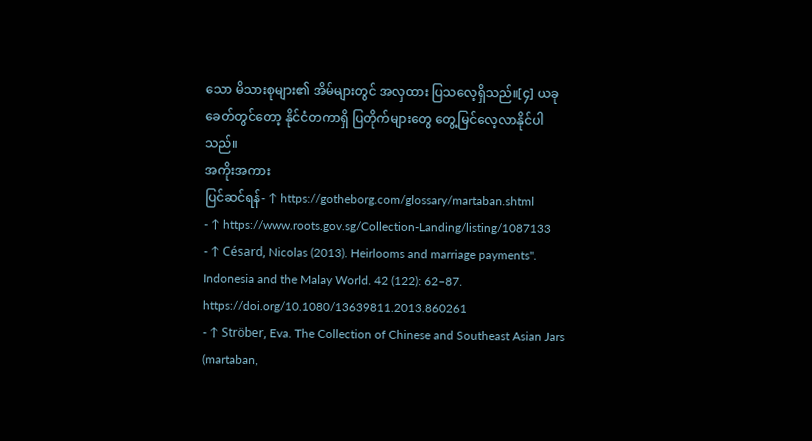သော မိသားစုများ၏ အိမ်များတွင် အလှထား ပြသလေ့ရှိသည်။[၄] ယခုခေတ်တွင်တော့ နိုင်ငံတကာရှိ ပြတိုက်များတွေ တွေ့မြင်လေ့လာနိုင်ပါသည်။
အကိုးအကား
ပြင်ဆင်ရန်- ↑ https://gotheborg.com/glossary/martaban.shtml
- ↑ https://www.roots.gov.sg/Collection-Landing/listing/1087133
- ↑ Césard, Nicolas (2013). Heirlooms and marriage payments". Indonesia and the Malay World. 42 (122): 62–87. https://doi.org/10.1080/13639811.2013.860261
- ↑ Ströber, Eva. The Collection of Chinese and Southeast Asian Jars (martaban,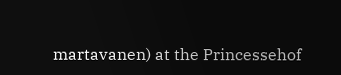martavanen) at the Princessehof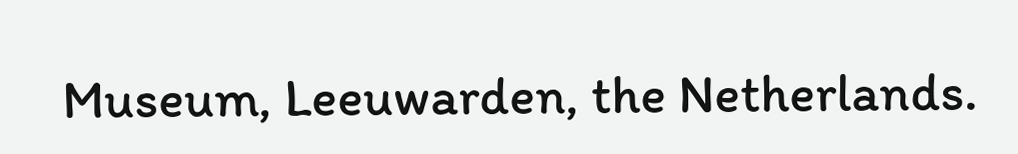Museum, Leeuwarden, the Netherlands.